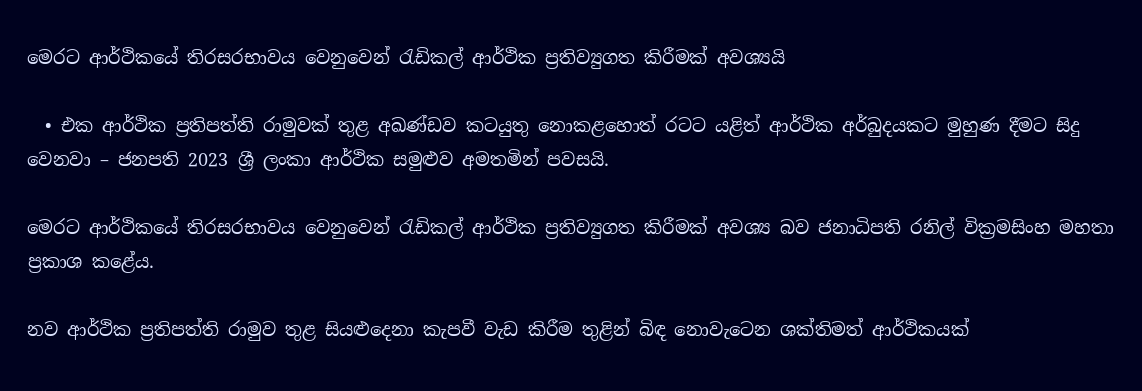මෙරට ආර්ථිකයේ තිරසරභාවය වෙනුවෙන් රැඩිකල් ආර්ථික ප්‍රතිව්‍යුගත කිරීමක් අවශ්‍යයි

  • එක ආර්ථික ප්‍රතිපත්ති රාමුවක් තුළ අඛණ්ඩව කටයුතු නොකළහොත් රටට යළිත් ආර්ථික අර්බුදයකට මුහුණ දීමට සිදු වෙනවා – ජනපති 2023 ශ්‍රී ලංකා ආර්ථික සමුළුව අමතමින් පවසයි.

මෙරට ආර්ථිකයේ තිරසරභාවය වෙනුවෙන් රැඩිකල් ආර්ථික ප්‍රතිව්‍යුගත කිරීමක් අවශ්‍ය බව ජනාධිපති රනිල් වික්‍රමසිංහ මහතා ප්‍රකාශ කළේය.

නව ආර්ථික ප්‍රතිපත්ති රාමුව තුළ සියළුදෙනා කැපවී වැඩ කිරීම තුළින් බිඳ නොවැටෙන ශක්තිමත් ආර්ථිකයක්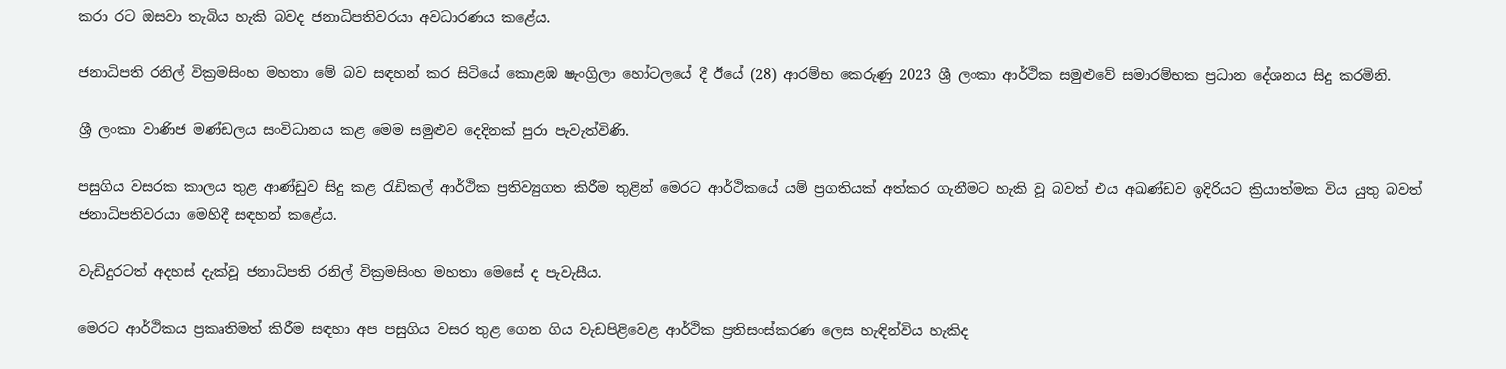කරා රට ඔසවා තැබිය හැකි බවද ජනාධිපතිවරයා අවධාරණය කළේය.

ජනාධිපති රනිල් වික්‍රමසිංහ මහතා මේ බව සඳහන් කර සිටියේ කොළඹ ෂැංග්‍රිලා හෝටලයේ දී ඊයේ (28) ආරම්භ කෙරුණු 2023 ශ්‍රී ලංකා ආර්ථික සමුළුවේ සමාරම්භක ප්‍රධාන දේශනය සිදු කරමිනි.

ශ්‍රී ලංකා වාණිජ මණ්ඩලය සංවිධානය කළ මෙම සමුළුව දෙදිනක් පුරා පැවැත්විණි.

පසුගිය වසරක කාලය තුළ ආණ්ඩුව සිදු කළ රැඩිකල් ආර්ථික ප්‍රතිව්‍යුගත කිරීම තුළින් මෙරට ආර්ථිකයේ යම් ප්‍රගතියක් අත්කර ගැනීමට හැකි වූ බවත් එය අඛණ්ඩව ඉදිරියට ක්‍රියාත්මක විය යුතු බවත් ජනාධිපතිවරයා මෙහිදී සඳහන් කළේය.

වැඩිදුරටත් අදහස් දැක්වූ ජනාධිපති රනිල් වික්‍රමසිංහ මහතා මෙසේ ද පැවැසීය.

මෙරට ආර්ථිකය ප්‍රකෘතිමත් කිරීම සඳහා අප පසුගිය වසර තුළ ගෙන ගිය වැඩපිළිවෙළ ආර්ථික ප්‍රතිසංස්කරණ ලෙස හැඳින්විය හැකිද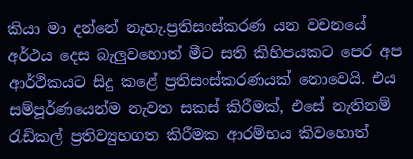කියා මා දන්නේ නැහැ.ප්‍රතිසංස්කරණ යන වචනයේ අර්ථය දෙස බැලුවහොත් මීට සති කිහිපයකට පෙර අප ආර්ථිකයට සිදු කළේ ප්‍රතිසංස්කරණයක් නොවෙයි. එය සම්පූර්ණයෙන්ම නැවත සකස් කිරීමක්, එසේ නැතිනම් රැඩිකල් ප්‍රතිව්‍යුහගත කිරීමක ආරම්භය කිවහොත්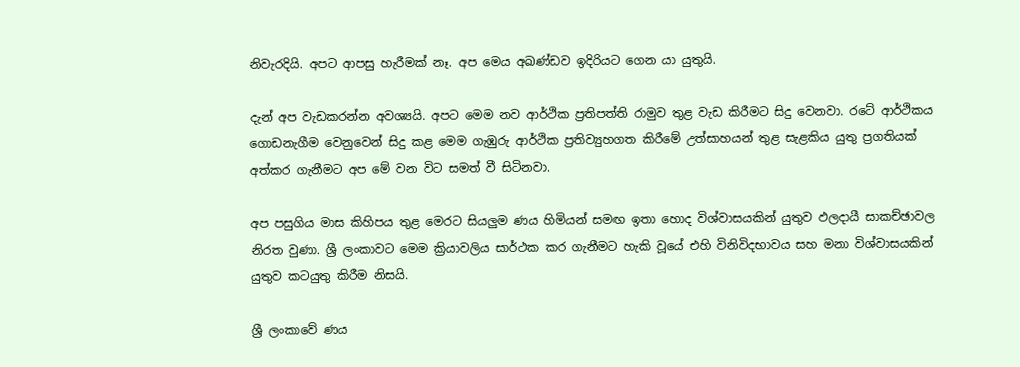නිවැරදියි. අපට ආපසු හැරීමක් නෑ. අප මෙය අඛණ්ඩව ඉදිරියට ගෙන යා යුතුයි.

දැන් අප වැඩකරන්න අවශ්‍යයි. අපට මෙම නව ආර්ථික ප්‍රතිපත්ති රාමුව තුළ වැඩ කිරීමට සිදු වෙනවා. රටේ ආර්ථිකය ගොඩනැගීම වෙනුවෙන් සිදු කළ මෙම ගැඹුරු ආර්ථික ප්‍රතිව්‍යුහගත කිරීමේ උත්සාහයන් තුළ සැළකිය යුතු ප්‍රගතියක් අත්කර ගැනීමට අප මේ වන විට සමත් වී සිටිනවා.

අප පසුගිය මාස කිහිපය තුළ මෙරට සියලුම ණය හිමියන් සමඟ ඉතා හොද විශ්වාසයකින් යුතුව ඵලදායී සාකච්ඡාවල නිරත වුණා. ශ්‍රී ලංකාවට මෙම ක්‍රියාවලිය සාර්ථක කර ගැනීමට හැකි වූයේ එහි විනිවිදභාවය සහ මනා විශ්වාසයකින් යුතුව කටයුතු කිරීම නිසයි.

ශ්‍රී ලංකාවේ ණය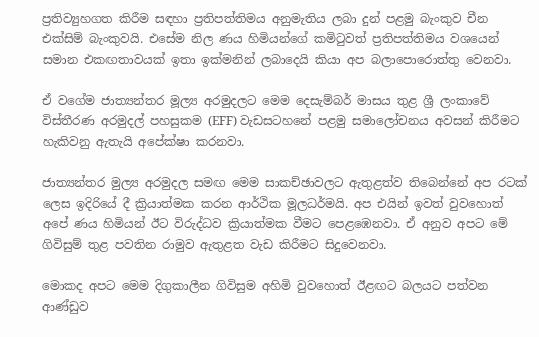ප්‍රතිව්‍යුහගත කිරීම සඳහා ප්‍රතිපත්තිමය අනුමැතිය ලබා දුන් පළමු බැංකුව චීන එක්සිම් බැංකුවයි. එසේම නිල ණය හිමියන්ගේ කමිටුවත් ප්‍රතිපත්තිමය වශයෙන් සමාන එකඟතාවයක් ඉතා ඉක්මනින් ලබාදෙයි කියා අප බලාපොරොත්තු වෙනවා.

ඒ වගේම ජාත්‍යන්තර මූල්‍ය අරමුදලට මෙම දෙසැම්බර් මාසය තුළ ශ්‍රී ලංකාවේ විස්තීරණ අරමුදල් පහසුකම (EFF) වැඩසටහනේ පළමු සමාලෝචනය අවසන් කිරීමට හැකිවනු ඇතැයි අපේක්ෂා කරනවා.

ජාත්‍යන්තර මුල්‍ය අරමුදල සමඟ මෙම සාකච්ඡාවලට ඇතුළත්ව තිබෙන්නේ අප රටක් ලෙස ඉදිරියේ දී ක්‍රියාත්මක කරන ආර්ථික මූලධර්මයි. අප එයින් ඉවත් වුවහොත් අපේ ණය හිමියන් ඊට විරුද්ධව ක්‍රියාත්මක වීමට පෙළඹෙනවා. ඒ අනුව අපට මේ ගිවිසුම් තුළ පවතින රාමුව ඇතුළත වැඩ කිරීමට සිදුවෙනවා.

මොකද අපට මෙම දිගුකාලීන ගිවිසුම අහිමි වුවහොත් ඊළඟට බලයට පත්වන ආණ්ඩුව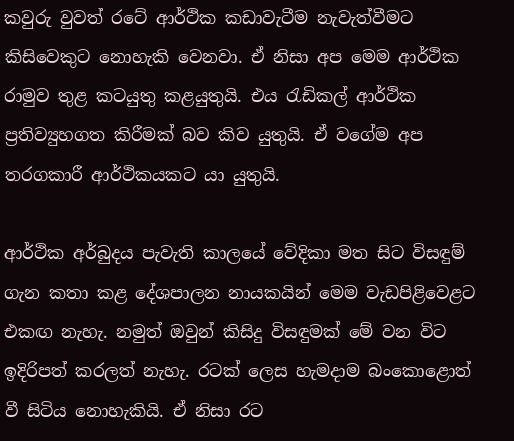කවුරු වුවත් රටේ ආර්ථික කඩාවැටීම නැවැත්වීමට කිසිවෙකුට නොහැකි වෙනවා. ඒ නිසා අප මෙම ආර්ථික රාමුව තුළ කටයුතු කළයුතුයි. එය රැඩිකල් ආර්ථික ප්‍රතිව්‍යුහගත කිරීමක් බව කිව යුතුයි. ඒ වගේම අප තරගකාරී ආ‍ර්ථිකයකට යා යුතුයි.

ආර්ථික අර්බුදය පැවැති කාලයේ වේදිකා මත සිට විසඳුම් ගැන කතා කළ දේශපාලන නායකයින් ‍මෙම වැඩපිළිවෙළට එකඟ නැහැ. නමුත් ඔවුන් කිසිදු විසඳුමක් මේ වන විට ඉදිරිපත් කරලත් නැහැ. රටක් ලෙස හැමදාම බංකොළොත් වී සිටිය නොහැකියි. ඒ නිසා රට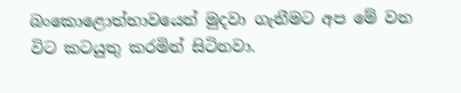බංකොළොත්භාවයෙන් මුදවා ගැනීමට අප මේ වන විට කටයුතු කරමින් සිටිනවා.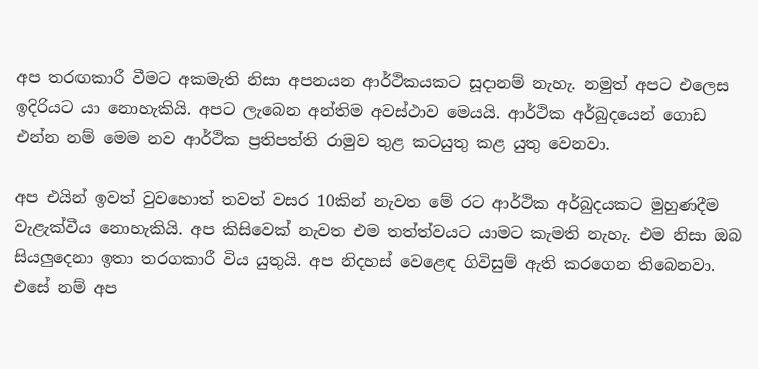අප තරඟකාරී වීමට අකමැති නිසා අපනයන ආර්ථිකයකට සූදානම් නැහැ. නමුත් අපට එලෙස ඉදිරියට යා නොහැකියි. අපට ලැබෙන අන්තිම අවස්ථාව මෙයයි. ආර්ථික අර්බුදයෙන් ගොඩ එන්න නම් මෙම නව ආර්ථික ප්‍රතිපත්ති රාමුව තුළ කටයුතු කළ යුතු වෙනවා.

අප එයින් ඉවත් වුවහොත් තවත් වසර 10කින් නැවත මේ රට ආර්ථික අර්බුදයකට මුහුණදීම වැළැක්වීය නොහැකියි. අප කිසිවෙක් නැවත එම තත්ත්වයට යාමට කැමති නැහැ. එම නිසා ඔබ සියලුදෙනා ඉතා තරගකාරී විය යුතුයි. අප නිදහස් වෙළෙඳ ගිවිසුම් ඇති කරගෙන තිබෙනවා. එසේ නම් අප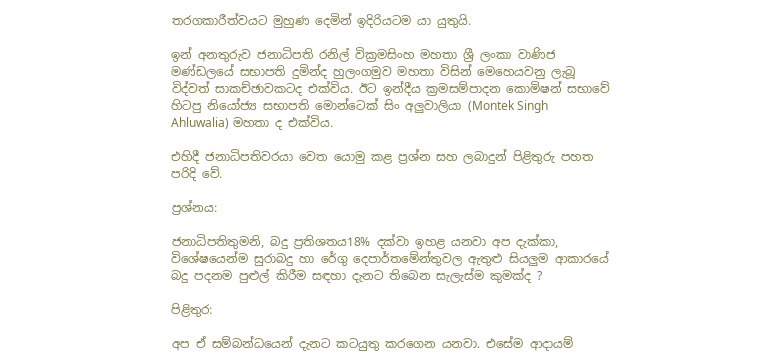තරගකාරීත්වයට මුහුණ දෙමින් ඉදිරියටම යා යුතුයි.

ඉන් අනතුරුව ජනාධිපති රනිල් වික්‍රමසිංහ මහතා ශ්‍රී ලංකා වාණිජ මණ්ඩලයේ සභාපති දුමින්ද හුලංගමුව මහතා විසින් මෙහෙයවනු ලැබූ විද්වත් සාකච්ඡාවකටද එක්විය. ඊට ඉන්දීය ක්‍රමසම්පාදන කොමිෂන් සභාවේ හිටපු නියෝජ්‍ය සභාපති මොන්ටෙක් සිං අලුවාලියා (Montek Singh Ahluwalia) මහතා ද එක්විය.

එහිදී ජනාධිපතිවරයා වෙත යොමු කළ ප්‍රශ්න සහ ලබාදුන් පිළිතුරු පහත පරිදි වේ.

ප්‍රශ්නය:

ජනාධිපතිතුමනි, බදු ප්‍රතිශතය18% දක්වා ඉහළ යනවා අප දැක්කා, විශේෂයෙන්ම සුරාබදු හා රේගු දෙපාර්තමේන්තුවල ඇතුළු සියලුම ආකාරයේ බදු පදනම පුළුල් කිරීම සඳහා දැනට තිබෙන සැලැස්ම කුමක්ද ?

පිළිතුර:

අප ඒ සම්බන්ධයෙන් දැනට කටයුතු කරගෙන යනවා. එසේම ආදායම්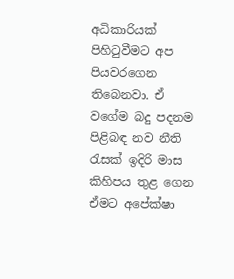අධිකාරියක් පිහිටුවීමට අප පියවරගෙන තිබෙනවා. ඒ වගේම බදු පදනම පිළිබඳ නව නීති රැසක් ඉදිරි මාස කිහිපය තුළ ගෙන ඒමට අපේක්ෂා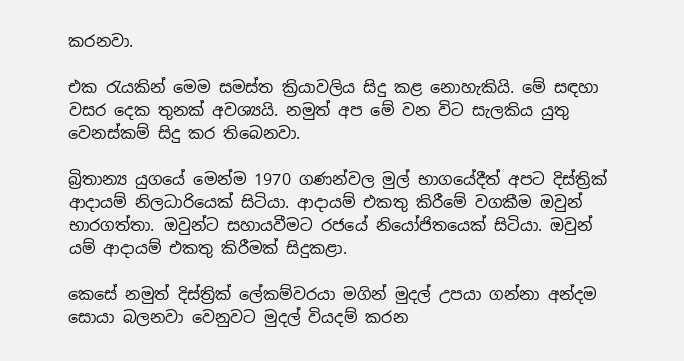කරනවා.

එක රැයකින් මෙම සමස්ත ක්‍රියාවලිය සිදු කළ නොහැකියි. මේ සඳහා වසර දෙක තුනක් අවශ්‍යයි. නමුත් අප මේ වන විට සැලකිය යුතු වෙනස්කම් සිදු කර තිබෙනවා.

බ්‍රිතාන්‍ය යුගයේ මෙන්ම 1970 ගණන්වල මුල් භාගයේදීත් අපට දිස්ත්‍රික් ආදායම් නිලධාරියෙක් සිටියා. ආදායම් එකතු කිරීමේ වගකීම ඔවුන් භාරගත්තා. ඔවුන්ට සහායවීමට රජයේ නියෝජිතයෙක් සිටියා. ඔවුන් යම් ආදායම් එකතු කිරීමක් සිදුකළා.

කෙසේ නමුත් දිස්ත්‍රික් ලේකම්වරයා මගින් මුදල් උපයා ගන්නා අන්දම සොයා බලනවා වෙනුවට මුදල් වියදම් කරන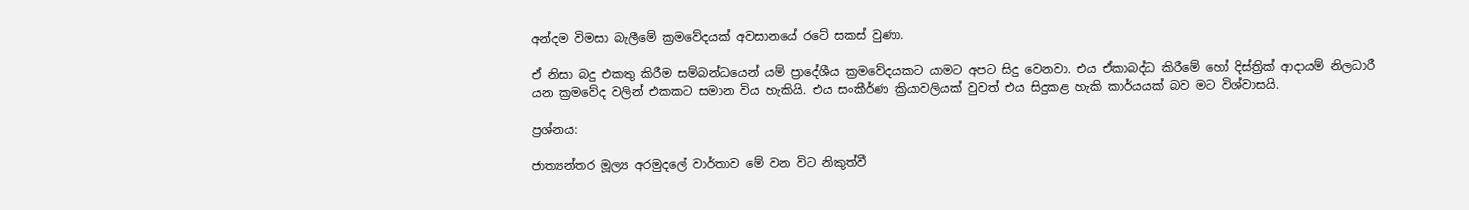අන්දම විමසා බැලීමේ ක්‍රමවේදයක් අවසානයේ රටේ සකස් වුණා.

ඒ නිසා බදු එකතු කිරීම සම්බන්ධයෙන් යම් ප්‍රාදේශීය ක්‍රමවේදයකට යාමට අපට සිදු වෙනවා. එය ඒකාබද්ධ කිරීමේ හෝ දිස්ත්‍රික් ආදායම් නිලධාරී යන ක්‍රමවේද වලින් එකකට සමාන විය හැකියි. එය සංකීර්ණ ක්‍රියාවලියක් වුවත් එය සිදුකළ හැකි කාර්යයක් බව මට විශ්වාසයි.

ප්‍රශ්නය:

ජාත්‍යන්තර මූල්‍ය අරමුදලේ වාර්තාව මේ වන විට නිකුත්වී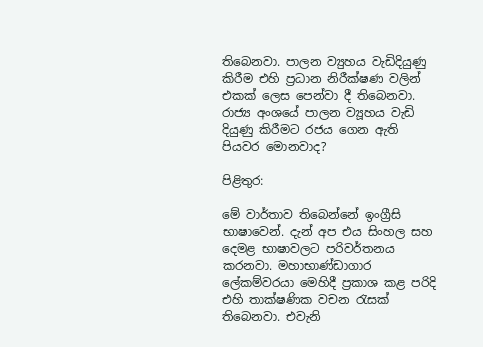තිබෙනවා. පාලන ව්‍යුහය වැඩිදියුණු කිරීම එහි ප්‍රධාන නිරීක්ෂණ වලින් එකක් ලෙස පෙන්වා දී තිබෙනවා. රාජ්‍ය අංශයේ පාලන ව්‍යූහය වැඩි දියුණු කිරීමට රජය ගෙන ඇති පියවර මොනවාද?

පිළිතුර:

මේ වාර්තාව තිබෙන්නේ ඉංග්‍රීසි භාෂාවෙන්. දැන් අප එය සිංහල සහ දෙමළ භාෂාවලට පරිවර්තනය කරනවා. මහාභාණ්ඩාගාර ලේකම්වරයා මෙහිදී ප්‍රකාශ කළ පරිදි එහි තාක්ෂණික වචන රැසක් තිබෙනවා. එවැනි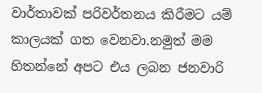වාර්තාවක් පරිවර්තනය කිරීමට යම් කාලයක් ගත වෙනවා.නමුත් මම හිතන්නේ අපට එය ලබන ජනවාරි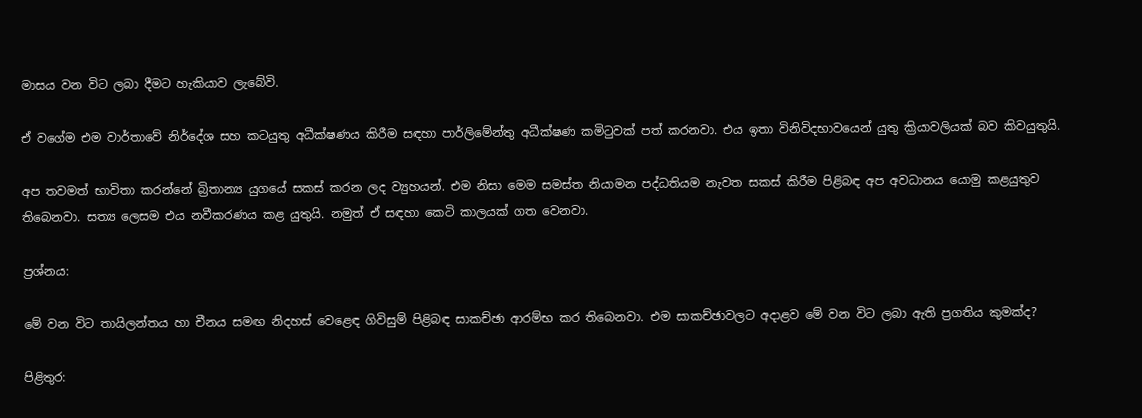මාසය වන විට ලබා දීමට හැකියාව ලැබේවි.

ඒ වගේම එම වාර්තාවේ නිර්දේශ සහ කටයුතු අධීක්ෂණය කිරීම සඳහා පාර්ලිමේන්තු අධීක්ෂණ කමිටුවක් පත් කරනවා. එය ඉතා විනිවිදභාවයෙන් යුතු ක්‍රියාවලියක් බව කිවයුතුයි.

අප තවමත් භාවිතා කරන්නේ බ්‍රිතාන්‍ය යුගයේ සකස් කරන ලද ව්‍යුහයන්. එම නිසා මෙම සමස්ත නියාමන පද්ධතියම නැවත සකස් කිරීම පිළිබඳ අප අවධානය යොමු කළයුතුව තිබෙනවා. සත්‍ය ලෙසම එය නවීකරණය කළ යුතුයි. නමුත් ඒ සඳහා කෙටි කාලයක් ගත වෙනවා.

ප්‍රශ්නය:

මේ වන විට තායිලන්තය හා චීනය සමඟ නිදහස් වෙළෙඳ ගිවිසුම් පිළිබඳ සාකච්ඡා ආරම්භ කර තිබෙනවා. එම සාකච්ඡාවලට අදාළව මේ වන විට ලබා ඇති ප්‍රගතිය කුමක්ද?

පිළිතුර: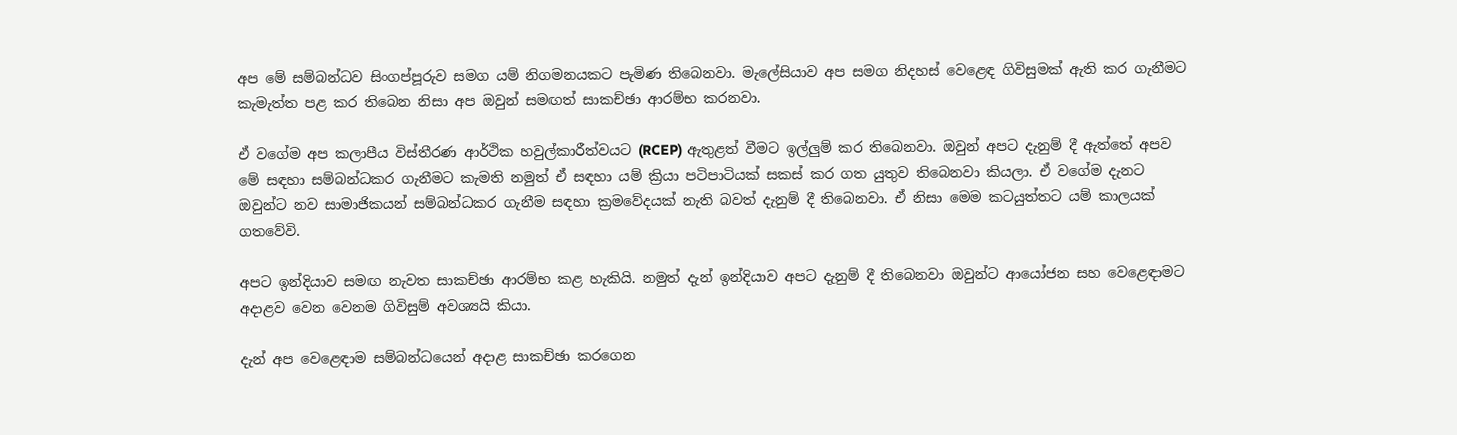අප මේ සම්බන්ධව සිංගප්පූරුව සමග යම් නිගමනයකට පැමිණ තිබෙනවා. මැලේසියාව අප සමග නිදහස් වෙළෙඳ ගිවිසුමක් ඇති කර ගැනීමට කැමැත්ත පළ කර තිබෙන නිසා අප ඔවුන් සමඟත් සාකච්ඡා ආරම්භ කරනවා.

ඒ වගේම අප කලාපීය විස්තීරණ ආර්ථික හවුල්කාරීත්වයට (RCEP) ඇතුළත් වීමට ඉල්ලුම් කර තිබෙනවා. ඔවුන් අපට දැනුම් දී ඇත්තේ අපව මේ සඳහා සම්බන්ධකර ගැනීමට කැමති නමුත් ඒ සඳහා යම් ක්‍රියා පටිපාටියක් සකස් කර ගත යුතුව තිබෙනවා කියලා. ඒ වගේම දැනට ඔවුන්ට නව සාමාජිකයන් සම්බන්ධකර ගැනීම සඳහා ක්‍රමවේදයක් නැති බවත් දැනුම් දී තිබෙනවා. ඒ නිසා මෙම කටයුත්තට යම් කාලයක් ගතවේවි.

අපට ඉන්දියාව සමඟ නැවත සාකච්ඡා ආරම්භ කළ හැකියි. නමුත් දැන් ඉන්දියාව අපට දැනුම් දී තිබෙනවා ඔවුන්ට ආයෝජන සහ වෙළෙඳාමට අදාළව වෙන වෙනම ගිවිසුම් අවශ්‍යයි කියා.

දැන් අප වෙළෙඳාම සම්බන්ධයෙන් අදාළ සාකච්ඡා කරගෙන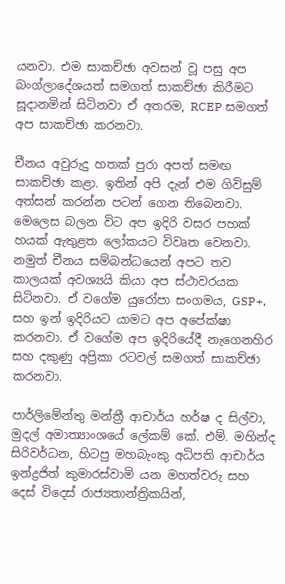යනවා. එම සාකච්ඡා අවසන් වූ පසු අප බංග්ලාදේශයත් සමගත් සාකච්ඡා කිරීමට සූදානමින් සිටිනවා ඒ අතරම, RCEP සමගත් අප සාකච්ඡා කරනවා.

චීනය අවුරුදු හතක් පුරා අපත් සමඟ සාකච්ඡා කළා. ඉතින් අපි දැන් එම ගිවිසුම් අත්සන් කරන්න පටන් ගෙන තිබෙනවා. මෙලෙස බලන විට අප ඉදිරි වසර පහක් හයක් ඇතුළත ලෝකයට විවෘත වෙනවා. නමුත් චීනය සම්බන්ධයෙන් අපට තව කාලයක් අවශ්‍යයි කියා අප ස්ථාවරයක සිටිනවා. ඒ වගේම යුරෝපා සංගමය, GSP+, සහ ඉන් ඉදිරියට යාමට අප අපේක්ෂා කරනවා. ඒ වගේම අප ඉදිරියේදී නැගෙනහිර සහ දකුණු අප්‍රිකා රටවල් සමගත් සාකච්ඡා කරනවා.

පාර්ලිමේන්තු මන්ත්‍රී ආචාර්ය හර්ෂ ද සිල්වා, මුදල් අමාත්‍යාංශයේ ලේකම් කේ. එම්. මහින්ද සිරිවර්ධන, හිටපු මහබැංකු අධිපති ආචාර්ය ඉන්ද්‍රජිත් කුමාරස්වාමි යන මහත්වරු සහ දෙස් විදෙස් රාජ්‍යතාන්ත්‍රිකයින්,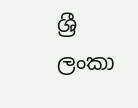ශ්‍රී ලංකා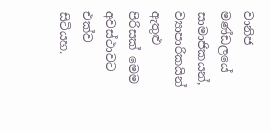වානිජ මණ්ඩලයේ සාමාජිකයන්, ව්‍යාපාරිකයින් ඇතුළු පිරිසක් මෙම අවස්ථාවට එක්ව සිටියහ.